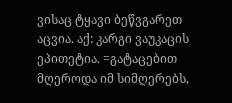ვისაც ტყავი ბეწვგარეთ აცვია. აქ: კარგი ვაუკაცის ეპითეტია. =გატაცებით მღეროდა იმ სიმღერებს,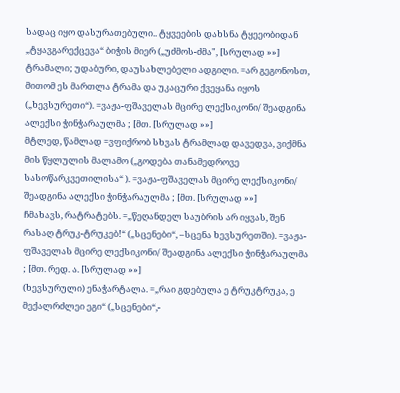სადაც იყო დასურათებული.. ტყვეების დახსნა ტყეეობიდან „ტყავგარექცევა“ ბიჭის მიერ („უძმოს-ძმა", [სრულად »»]
ტრამალი; უდაბური, დაუსახლებელი ადგილი. =არ გეგონოსთ, მითომ ეს მართლა ტრამა და უკაცური ქვეყანა იყოს („ხევსურეთი“). =ვაჟა-ფშაველას მცირე ლექსიკონი/ შეადგინა ალექსი ჭინჭარაულმა ; [მთ. [სრულად »»]
მტლედ, წამლად =ვფიქრობ სხვას ტრამლად დავედვა, ვიქმნა მის წყლულის მალამო („გოდება თანამედროვე სასოწარკვეთილისა“ ). =ვაჟა-ფშაველას მცირე ლექსიკონი/ შეადგინა ალექსი ჭინჭარაულმა ; [მთ. [სრულად »»]
ჩმახავს, რატრატებს. =„წეღანდელ საუბრის არ იყვას, შენ რასაღ ტრუკ-ტრუკებ!“ („სცენები“, –სცენა ხევსურეთში). =ვაჟა-ფშაველას მცირე ლექსიკონი/ შეადგინა ალექსი ჭინჭარაულმა ; [მთ. რედ. ა. [სრულად »»]
(ხევსურული) ენაჭარტალა. =„რაი გდებულა ე ტრუკტრუკა, ე მექალრძლეი ეგი“ („სცენები“,-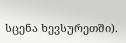სცენა ხევსურეთში).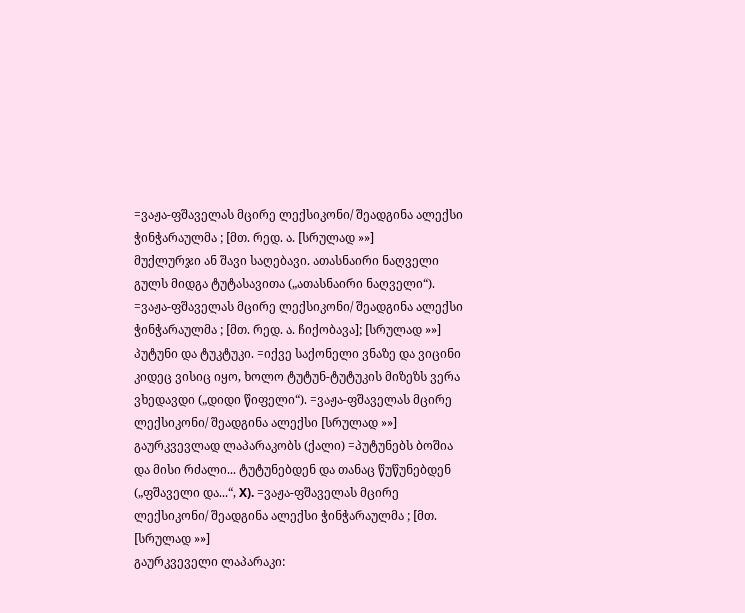=ვაჟა-ფშაველას მცირე ლექსიკონი/ შეადგინა ალექსი ჭინჭარაულმა ; [მთ. რედ. ა. [სრულად »»]
მუქლურჯი ან შავი საღებავი. ათასნაირი ნაღველი გულს მიდგა ტუტასავითა („ათასნაირი ნაღველი“). =ვაჟა-ფშაველას მცირე ლექსიკონი/ შეადგინა ალექსი ჭინჭარაულმა ; [მთ. რედ. ა. ჩიქობავა]; [სრულად »»]
პუტუნი და ტუკტუკი. =იქვე საქონელი ვნაზე და ვიცინი კიდეც ვისიც იყო, ხოლო ტუტუნ-ტუტუკის მიზეზს ვერა ვხედავდი („დიდი წიფელი“). =ვაჟა-ფშაველას მცირე ლექსიკონი/ შეადგინა ალექსი [სრულად »»]
გაურკვევლად ლაპარაკობს (ქალი) =პუტუნებს ბოშია და მისი რძალი... ტუტუნებდენ და თანაც წუწუნებდენ („ფშაველი და...“, X). =ვაჟა-ფშაველას მცირე ლექსიკონი/ შეადგინა ალექსი ჭინჭარაულმა ; [მთ. [სრულად »»]
გაურკვეველი ლაპარაკი: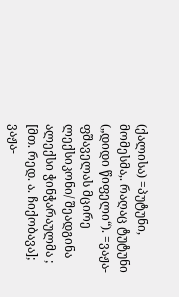(ქალისა) =პუტუნი, მომესმა,. რაღაც ტუტუნი („დიდი წიფელი“). =ვაჟა-ფშაველას მცირე ლექსიკონი/ შეადგინა ალექსი ჭინჭარაულმა ; [მთ. რედ. ა. ჩიქობავა]; ვაჟა-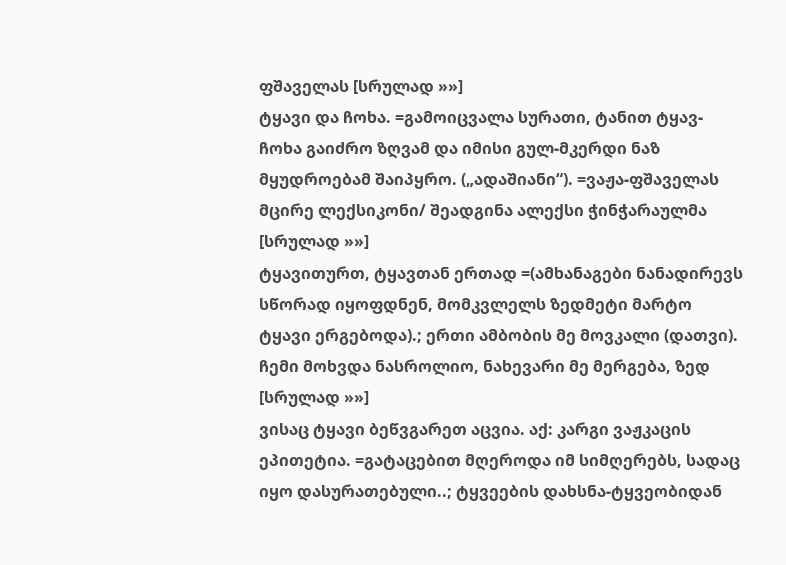ფშაველას [სრულად »»]
ტყავი და ჩოხა. =გამოიცვალა სურათი, ტანით ტყავ-ჩოხა გაიძრო ზღვამ და იმისი გულ-მკერდი ნაზ მყუდროებამ შაიპყრო. („ადაშიანი“). =ვაჟა-ფშაველას მცირე ლექსიკონი/ შეადგინა ალექსი ჭინჭარაულმა [სრულად »»]
ტყავითურთ, ტყავთან ერთად =(ამხანაგები ნანადირევს სწორად იყოფდნენ, მომკვლელს ზედმეტი მარტო ტყავი ერგებოდა).; ერთი ამბობის მე მოვკალი (დათვი). ჩემი მოხვდა ნასროლიო, ნახევარი მე მერგება, ზედ [სრულად »»]
ვისაც ტყავი ბეწვგარეთ აცვია. აქ: კარგი ვაჟკაცის ეპითეტია. =გატაცებით მღეროდა იმ სიმღერებს, სადაც იყო დასურათებული..; ტყვეების დახსნა-ტყვეობიდან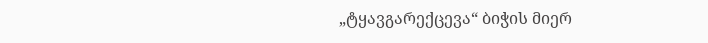„ტყავგარექცევა“ ბიჭის მიერ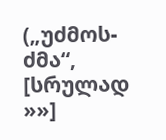(„უძმოს-ძმა“, [სრულად »»]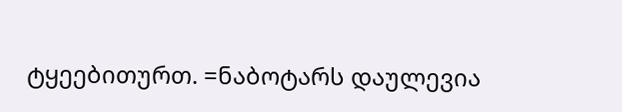ტყეებითურთ. =ნაბოტარს დაულევია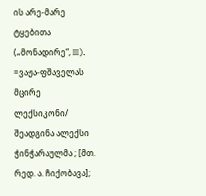ის არე-მარე ტყებითა („მონადირე“, III). =ვაჟა-ფშაველას მცირე ლექსიკონი/ შეადგინა ალექსი ჭინჭარაულმა ; [მთ. რედ. ა. ჩიქობავა];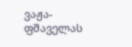ვაჟა-ფშაველას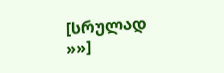[სრულად »»]